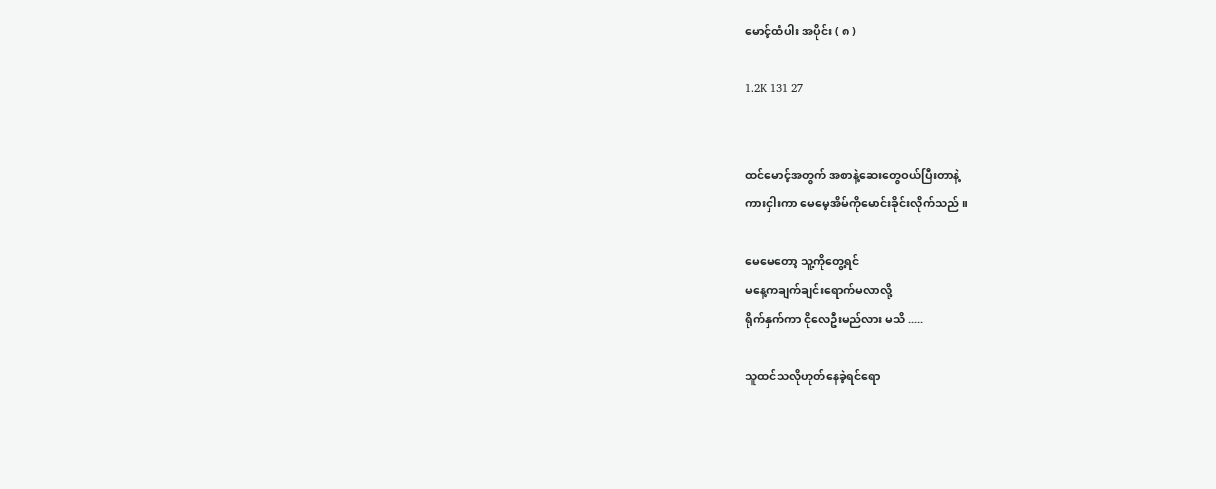မောင့်ထံပါး အပိုင်း ( ၈ )

1.2K 131 27


ထင်မောင့်အတွက် အစာနဲ့ဆေးတွေဝယ်ပြီးတာနဲ့
ကားငှါးကာ မေမေ့အိမ်ကိုမောင်းခိုင်းလိုက်သည် ။

မေမေတော့ သူ့ကိုတွေ့ရင်
မနေ့ကချက်ချင်းရောက်မလာလို့
ရိုက်နှက်ကာ ငိုလေဦးမည်လား မသိ .....

သူထင်သလိုဟုတ်နေခဲ့ရင်ရော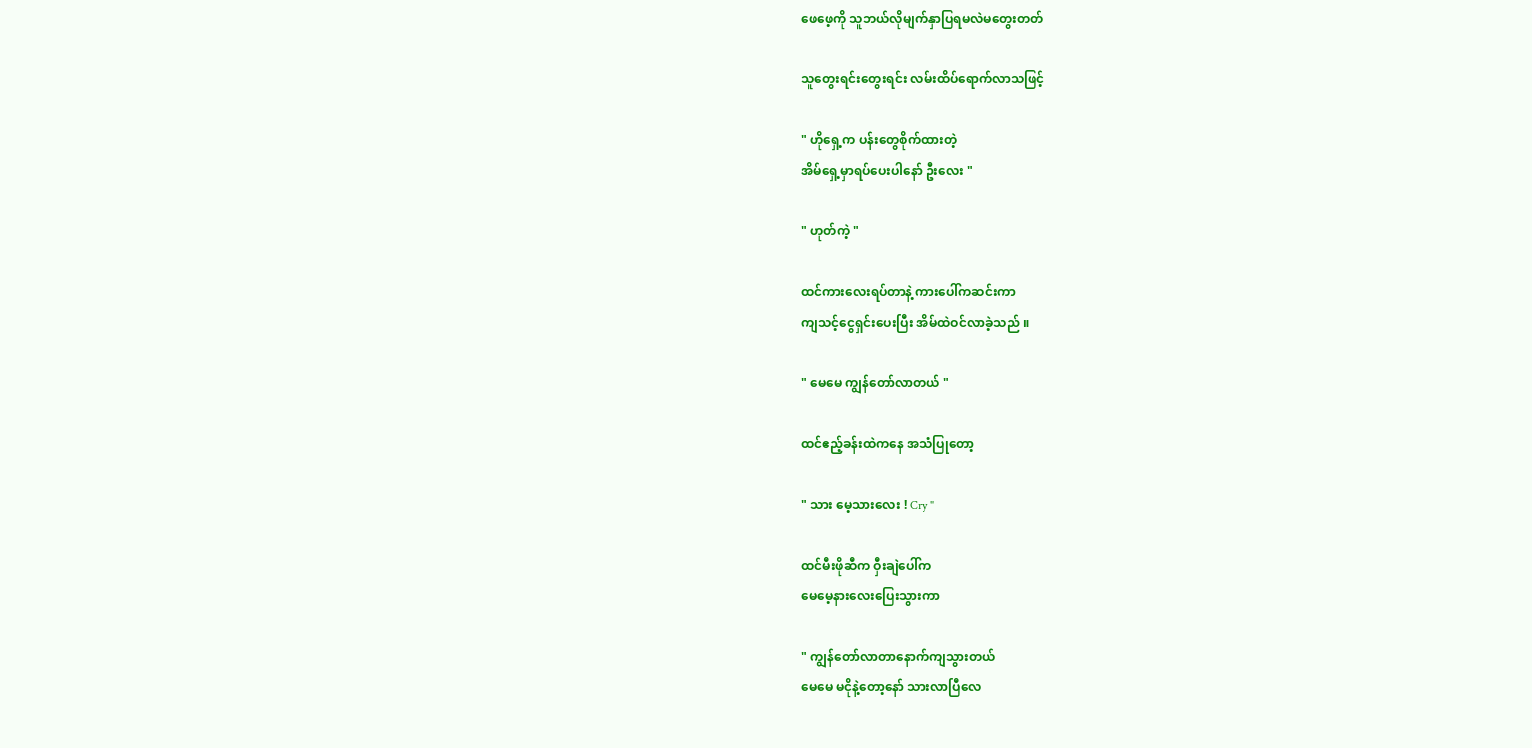ဖေဖေ့ကို သူဘယ်လိုမျက်နှာပြရမလဲမတွေးတတ်

သူတွေးရင်းတွေးရင်း လမ်းထိပ်ရောက်လာသဖြင့်

" ဟိုရှေ့က ပန်းတွေစိုက်ထားတဲ့
အိမ်ရှေ့မှာရပ်ပေးပါနော် ဦးလေး "

" ဟုတ်ကဲ့ "

ထင်ကားလေးရပ်တာနဲ့ ကားပေါ်ကဆင်းကာ
ကျသင့်ငွေရှင်းပေးပြီး အိမ်ထဲဝင်လာခဲ့သည် ။

" မေမေ ကျွန်တော်လာတယ် "

ထင်ဧည့်ခန်းထဲကနေ အသံပြုတော့

" သား မေ့သားလေး ! Cry "

ထင်မီးဖိုဆီက ဝှီးချဲပေါ်က
မေမေ့နားလေးပြေးသွားကာ

" ကျွန်တော်လာတာနောက်ကျသွားတယ်
မေမေ မငိုနဲ့တော့နော် သားလာပြီလေ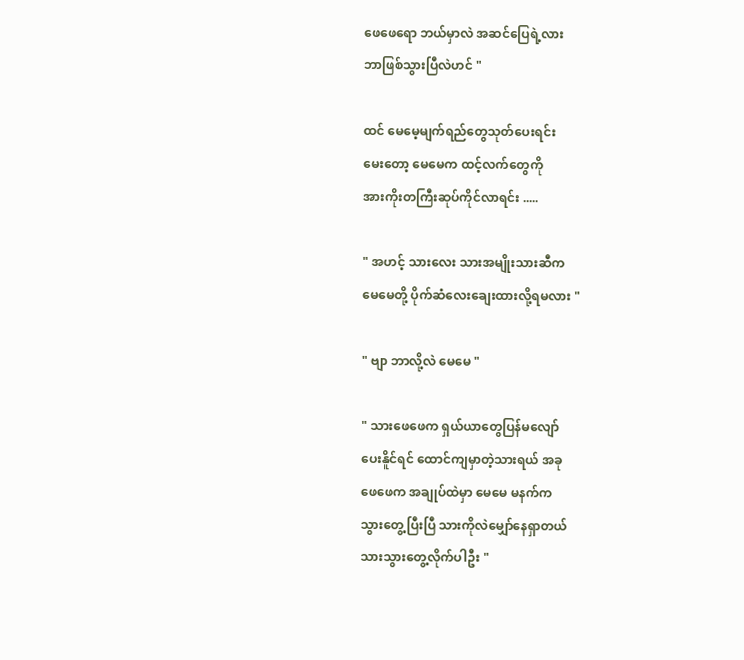ဖေဖေရော ဘယ်မှာလဲ အဆင်ပြေရဲ့လား
ဘာဖြစ်သွားပြီလဲဟင် "

ထင် မေမေ့မျက်ရည်တွေသုတ်ပေးရင်း
မေးတော့ မေမေက ထင့်လက်တွေကို
အားကိုးတကြီးဆုပ်ကိုင်လာရင်း .....

" အဟင့် သားလေး သားအမျိုးသားဆီက
မေမေတို့ ပိုက်ဆံလေးချေးထားလို့ရမလား "

" ဗျာ ဘာလို့လဲ မေမေ "

" သားဖေဖေက ရှယ်ယာတွေပြန်မလျော်
ပေးနိူင်ရင် ထောင်ကျမှာတဲ့သားရယ် အခု
ဖေဖေက အချုပ်ထဲမှာ မေမေ မနက်က
သွားတွေ့ပြီးပြီ သားကိုလဲမျှော်နေရှာတယ်
သားသွားတွေ့လိုက်ပါဦး "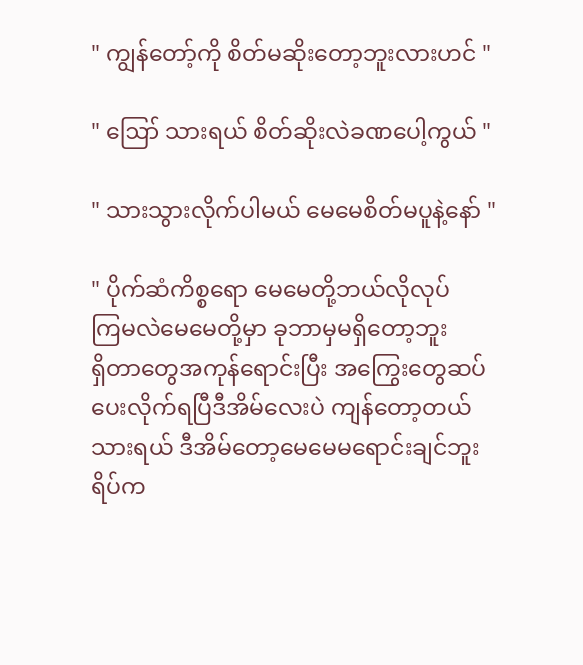" ကျွန်တော့်ကို စိတ်မဆိုးတော့ဘူးလားဟင် "

" ဪ သားရယ် စိတ်ဆိုးလဲခဏပေါ့ကွယ် "

" သားသွားလိုက်ပါမယ် မေမေစိတ်မပူနဲ့နော် "

" ပိုက်ဆံကိစ္စရော မေမေတို့ဘယ်လိုလုပ်
ကြမလဲမေမေတို့မှာ ခုဘာမှမရှိတော့ဘူး
ရှိတာတွေအကုန်ရောင်းပြီး အကြွေးတွေဆပ်
ပေးလိုက်ရပြီဒီအိမ်လေးပဲ ကျန်တော့တယ်
သားရယ် ဒီအိမ်တော့မေမေမရောင်းချင်ဘူး
ရိပ်က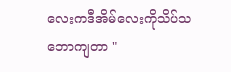လေးကဒီအိမ်လေးကိုသိပ်သဘောကျတာ "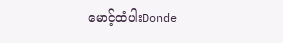မောင့်ထံပါးDonde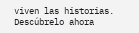viven las historias. Descúbrelo ahora